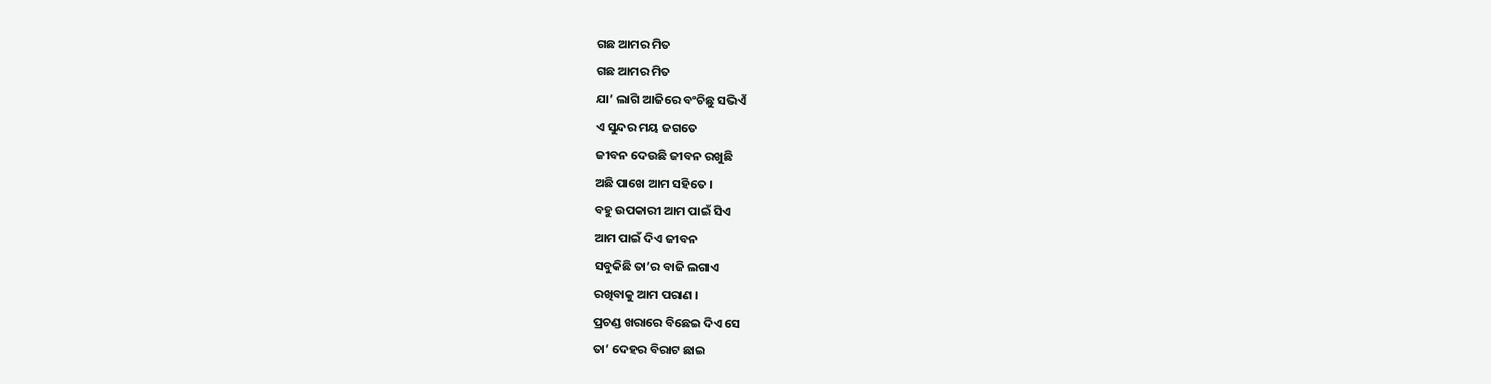ଗଛ ଆମର ମିତ
ଗଛ ଆମର ମିତ
ଯା’ ଲାଗି ଆଜିରେ ବଂଚିଛୁ ସଭିଏଁ
ଏ ସୁନ୍ଦର ମୟ ଜଗତେ
ଜୀବନ ଦେଉଛି ଜୀବନ ରଖୁଛି
ଅଛି ପାଖେ ଆମ ସହିତେ ।
ବହୁ ଉପକାରୀ ଆମ ପାଇଁ ସିଏ
ଆମ ପାଇଁ ଦିଏ ଜୀବନ
ସବୁକିଛି ତା’ର ବାଜି ଲଗାଏ
ରଖିବାକୁ ଆମ ପରାଣ ।
ପ୍ରଚଣ୍ଡ ଖରାରେ ବିଛେଇ ଦିଏ ସେ
ତା’ ଦେହର ବିରାଟ ଛାଇ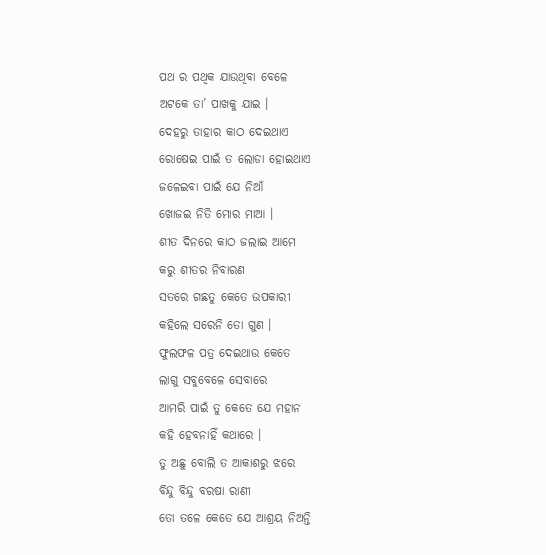ପଥ ର ପଥିକ ଯାଉଥିବା ବେଳେ
ଅଟକେ ତା’ ପାଖକୁ ଯାଇ ।
ଦେହରୁ ତାହାର କାଠ ଦେଇଥାଏ
ରୋଷେଇ ପାଇଁ ତ ଲୋଡା ହୋଇଥାଏ
ଜଳେଇବା ପାଇଁ ଯେ ନିଆଁ
ଖୋଜଇ ନିତି ମୋର ମାଆ ।
ଶୀତ ଦିନରେ କାଠ ଜଲାଇ ଆମେ
କରୁ ଶୀତର ନିବାରଣ
ସତରେ ଗଛତୁ କେତେ ଉପକାରୀ
କହିଲେ ସରେନି ତୋ ଗୁଣ ।
ଫୁଲଫଳ ପତ୍ର ଦେଇଥାଉ କେତେ
ଲାଗୁ ସବୁବେଳେ ସେବାରେ
ଆମରି ପାଇଁ ତୁ କେତେ ଯେ ମହାନ
କହି ହେବନାହିଁ କଥାରେ ।
ତୁ ଅଛୁ ବୋଲି ତ ଆକାଶରୁ ଝରେ
ବିନ୍ଦୁ ବିନ୍ଦୁ ବରଷା ରାଣୀ
ତୋ ତଳେ କେତେ ଯେ ଆଶ୍ରୟ ନିଅନ୍ତି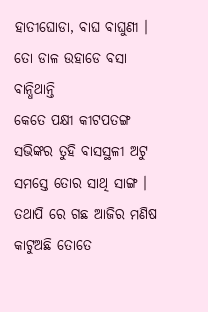ହାତୀଘୋଡା, ବାଘ ବାଘୁଣୀ ।
ତୋ ଡାଳ ଉହାଡେ ବସା ବାନ୍ଧିଥାନ୍ତି
କେତେ ପକ୍ଷୀ କୀଟପତଙ୍ଗ
ସଭିଙ୍କର ତୁହି ବାସସ୍ଥଳୀ ଅଟୁ
ସମସ୍ତେ ତୋର ସାଥି ସାଙ୍ଗ ।
ତଥାପି ରେ ଗଛ ଆଜିର ମଣିଷ
କାଟୁଅଛି ତୋତେ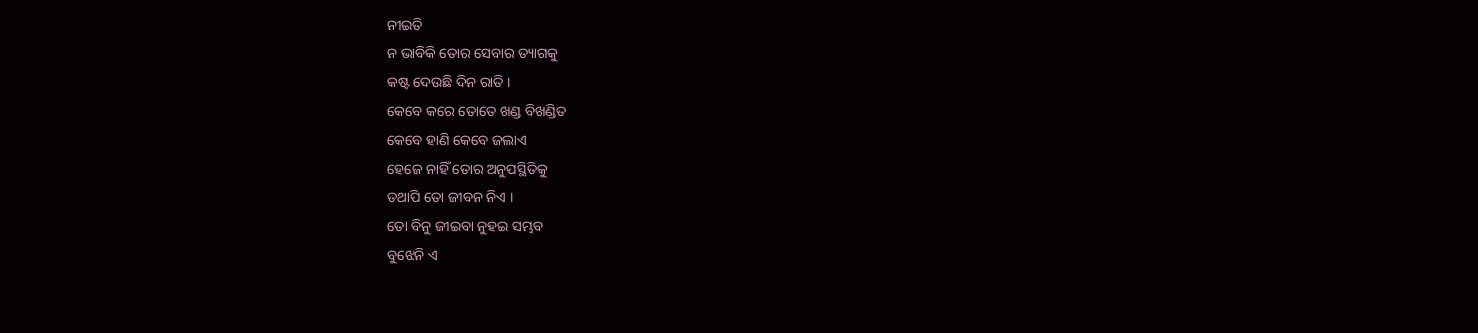ନୀଇତି
ନ ଭାବିକି ତୋର ସେବାର ତ୍ୟାଗକୁ
କଷ୍ଟ ଦେଉଛି ଦିନ ରାତି ।
କେବେ କରେ ତୋତେ ଖଣ୍ଡ ବିଖଣ୍ଡିତ
କେବେ ହାଣି କେବେ ଜଲାଏ
ହେଜେ ନାହିଁ ତୋର ଅନୁପସ୍ଥିତିକୁ
ତଥାପି ତୋ ଜୀବନ ନିଏ ।
ତୋ ବିନୁ ଜୀଇବା ନୁହଇ ସମ୍ଭବ
ବୁଝେନି ଏ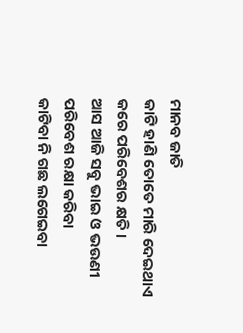ମାନବ ଜାତି
କାଟି ହାଣି ତୋତେ ମାରି ଦେଇଥାଏ
କରେ ପରିବେଶର କ୍ଷତି ।
ଆସ ଆଜି ସବୁ ଭାଇ ଓ ଭଉଣୀ
ପରିବେଶ ରକ୍ଷା କରିବା
କାଟିବା ନି ଗଛ ଲଗେଇବା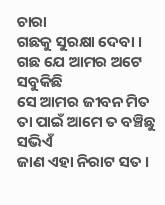ଚାରା
ଗଛକୁ ସୁରକ୍ଷା ଦେବା ।
ଗଛ ଯେ ଆମର ଅଟେ ସବୁକିଛି
ସେ ଆମର ଜୀବନ ମିତ
ତା ପାଇଁ ଆମେ ତ ବଞ୍ଚିଛୁ ସଭିଏଁ
ଜାଣ ଏହା ନିରାଟ ସତ ।